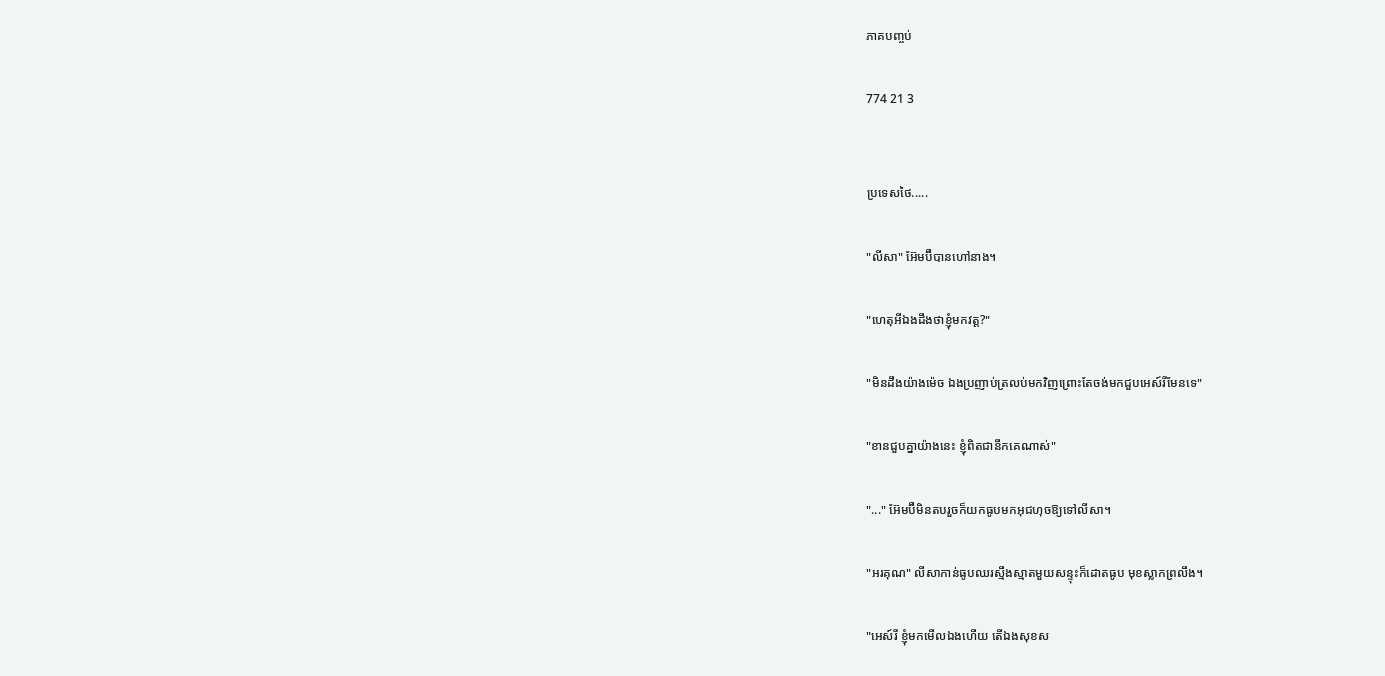ភាគបញ្ចប់

774 21 3


ប្រទេសថៃ.....

"លីសា" អ៊ែមប៊ឺបានហៅនាង។

"ហេតុអីឯងដឹងថាខ្ញុំមកវត្ត?"

"មិនដឹងយ៉ាងម៉េច ឯងប្រញាប់ត្រលប់មកវិញព្រោះតែចង់មកជួបអេស៍រីមែនទេ"

"ខានជួបគ្នាយ៉ាងនេះ ខ្ញុំពិតជានឹកគេណាស់"

"..." អ៊ែមប៊ឺមិនតបរួចក៏យកធូបមកអុជហុចឱ្យទៅលីសា។

"អរគុណ" លីសាកាន់ធូបឈរស្មឹងស្មាតមួយសន្ទុះក៏ដោតធូប មុខស្លាកព្រលឹង។

"អេស៍រី ខ្ញុំមកមើលឯងហើយ តើឯងសុខស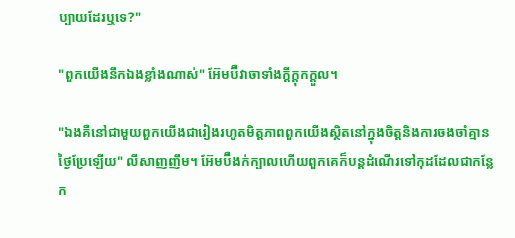ប្បាយដែរឬទេ?"

"ពួកយើងនឹកឯងខ្លាំងណាស់" អ៊ែមប៊ឺវាចាទាំងក្ដីក្ដុកក្ដួល។

"ឯងគឺនៅជាមួយពួកយើងជារៀងរហូតមិត្តភាពពួកយើងស្ថិតនៅក្នុងចិត្តនិងការចងចាំគ្មានថ្ងៃប្រែឡើយ" លីសាញញឹម។ អ៊ែមប៊ឺងក់ក្បាលហើយពួកគេក៏បន្តដំណើរទៅកុដដែលជាកន្លែក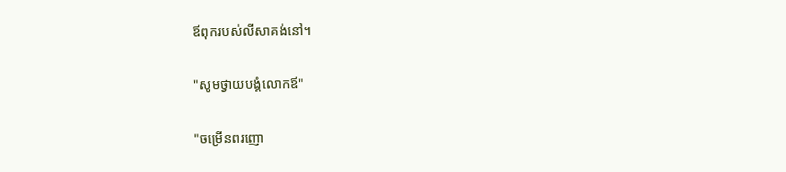ឪពុករបស់លីសាគង់នៅ។

"សូមថ្វាយបង្គំលោកឪ"

"ចម្រើនពរញោ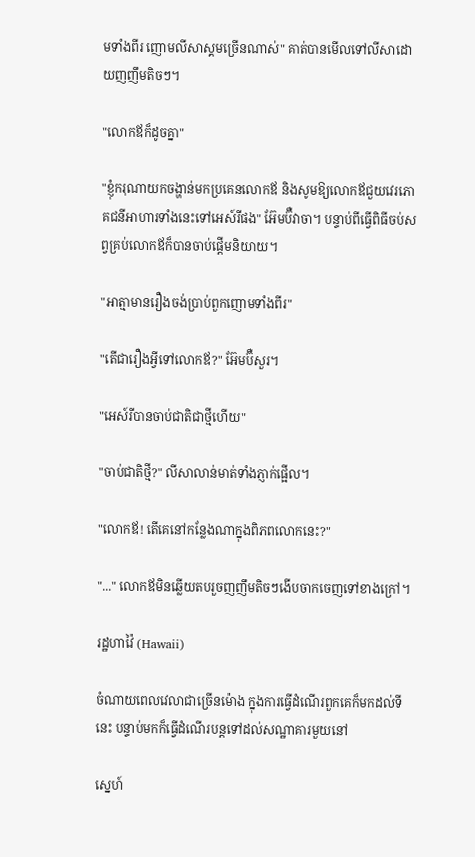មទាំងពីរ ញោមលីសាស្គមច្រើនណាស់" គាត់បានមើលទៅលីសាដោយញញឹមតិចៗ។

"លោកឪក៏ដូចគ្នា"

"ខ្ញុំករុណាយកចង្ហាន់មកប្រគេនលោកឪ និងសូមឱ្យលោកឪជួយវេរភោគជនីអាហារទាំងនេះទៅអេស៍រីផង" អ៊ែមប៊ឺវាចា។ បន្ទាប់ពីធ្វើពិធីចប់សព្វគ្រប់លោកឪក៏បានចាប់ផ្ដើមនិយាយ។

"អាត្មាមានរឿងចង់ប្រាប់ពួកញោមទាំងពីរ"

"តើជារឿងអ្វីទៅលោកឪ?" អ៊ែមប៊ឺសួរ។

"អេស៍រីបានចាប់ជាតិជាថ្មីហើយ"

"ចាប់ជាតិថ្មី?" លីសាលាន់មាត់ទាំងភ្ញាក់ផ្អើល។

"លោកឪ! តើគេនៅកន្លែងណាក្នុងពិភពលោកនេះ?"

"..." លោកឪមិនឆ្លើយតបរួចញញឹមតិចៗងើបចាកចេញទៅខាងក្រៅ។

រដ្ឋហាវ៉ៃ (Hawaii)

ចំណាយពេលវេលាជាច្រើនម៉ោង ក្នុងការធ្វើដំណើរពួកគេក៏មកដល់ទីនេះ បន្ទាប់មកក៏ធ្វើដំណើរបន្តទៅដល់សណ្ឋាគារមួយនៅ

ស្នេហ៍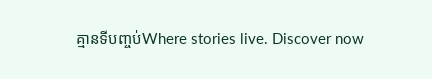គ្មានទីបញ្ចប់Where stories live. Discover now